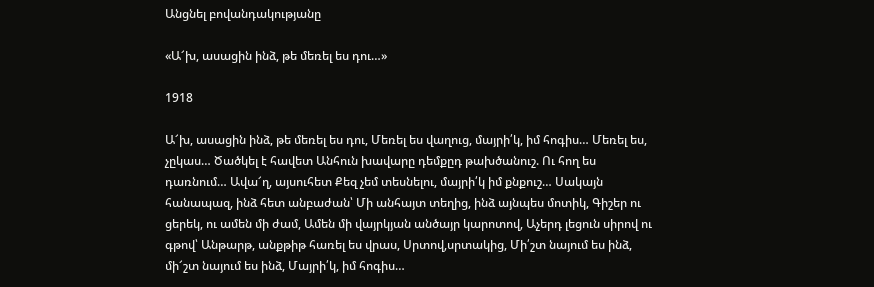Անցնել բովանդակությանը

«Ա՜խ, ասացին ինձ, թե մեռել ես դու…»

1918

Ա՜խ, ասացին ինձ, թե մեռել ես դու, Մեռել ես վաղուց, մայրի՛կ, իմ հոգիս… Մեռել ես, չըկաս… Ծածկել է հավետ Անհուն խավարը դեմքըդ թախծանուշ. Ու հող ես դառնում… Ավա՜ղ, այսուհետ Քեզ չեմ տեսնելու, մայրի՛կ իմ քնքուշ… Սակայն հանապազ, ինձ հետ անբաժան՝ Մի անհայտ տեղից, ինձ այնպես մոտիկ, Գիշեր ու ցերեկ, ու ամեն մի ժամ, Ամեն մի վայրկյան անծայր կարոտով, Աչերդ լեցուն սիրով ու գթով՝ Անթարթ, անքթիթ հառել ես վրաս, Սրտով,սրտակից, Մի՛շտ նայում ես ինձ, մի՜շտ նայում ես ինձ, Մայրի՛կ, իմ հոգիս…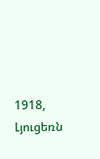1918, Լյուցեռն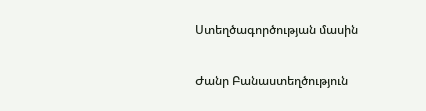Ստեղծագործության մասին

Ժանր Բանաստեղծություն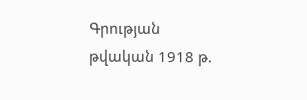Գրության թվական 1918 թ.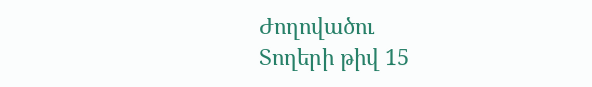Ժողովածու
Տողերի թիվ 15